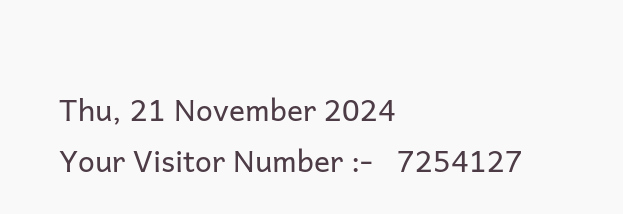Thu, 21 November 2024
Your Visitor Number :-   7254127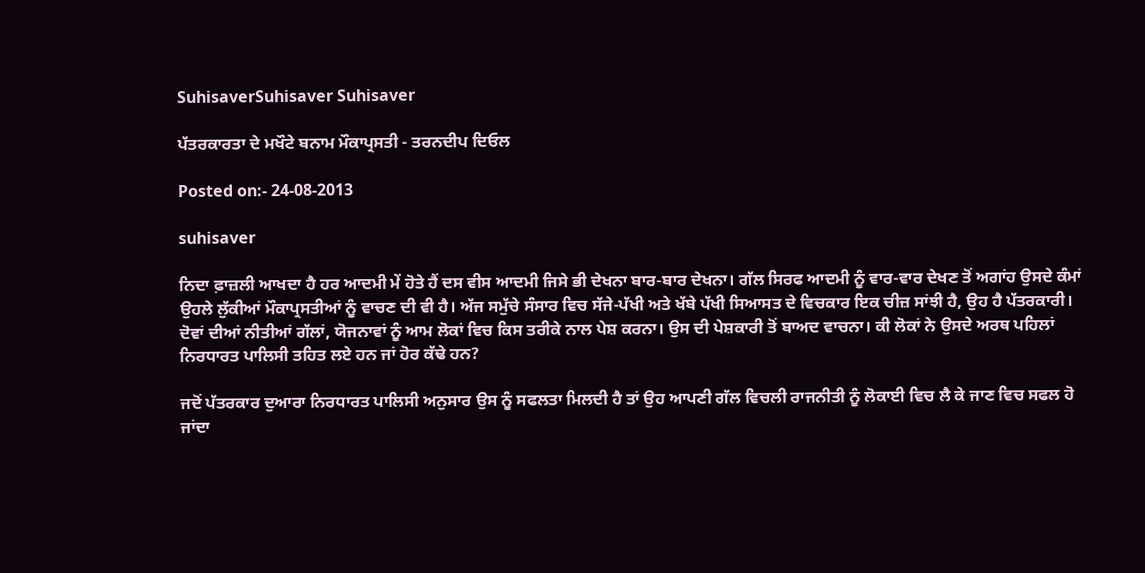SuhisaverSuhisaver Suhisaver

ਪੱਤਰਕਾਰਤਾ ਦੇ ਮਖੌਟੇ ਬਨਾਮ ਮੌਕਾਪ੍ਰਸਤੀ - ਤਰਨਦੀਪ ਦਿਓਲ

Posted on:- 24-08-2013

suhisaver

ਨਿਦਾ ਫ਼ਾਜ਼ਲੀ ਆਖਦਾ ਹੈ ਹਰ ਆਦਮੀ ਮੇਂ ਹੋਤੇ ਹੈਂ ਦਸ ਵੀਸ ਆਦਮੀ ਜਿਸੇ ਭੀ ਦੇਖਨਾ ਬਾਰ-ਬਾਰ ਦੇਖਨਾ। ਗੱਲ ਸਿਰਫ ਆਦਮੀ ਨੂੰ ਵਾਰ-ਵਾਰ ਦੇਖਣ ਤੋਂ ਅਗਾਂਹ ਉਸਦੇ ਕੰਮਾਂ ਉਹਲੇ ਲੁੱਕੀਆਂ ਮੌਕਾਪ੍ਰਸਤੀਆਂ ਨੂੰ ਵਾਚਣ ਦੀ ਵੀ ਹੈ। ਅੱਜ ਸਮੁੱਚੇ ਸੰਸਾਰ ਵਿਚ ਸੱਜੇ-ਪੱਖੀ ਅਤੇ ਖੱਬੇ ਪੱਖੀ ਸਿਆਸਤ ਦੇ ਵਿਚਕਾਰ ਇਕ ਚੀਜ਼ ਸਾਂਝੀ ਹੈ, ਉਹ ਹੈ ਪੱਤਰਕਾਰੀ। ਦੋਵਾਂ ਦੀਆਂ ਨੀਤੀਆਂ ਗੱਲਾਂ, ਯੋਜਨਾਵਾਂ ਨੂੰ ਆਮ ਲੋਕਾਂ ਵਿਚ ਕਿਸ ਤਰੀਕੇ ਨਾਲ ਪੇਸ਼ ਕਰਨਾ। ਉਸ ਦੀ ਪੇਸ਼ਕਾਰੀ ਤੋਂ ਬਾਅਦ ਵਾਚਨਾ। ਕੀ ਲੋਕਾਂ ਨੇ ਉਸਦੇ ਅਰਥ ਪਹਿਲਾਂ ਨਿਰਧਾਰਤ ਪਾਲਿਸੀ ਤਹਿਤ ਲਏ ਹਨ ਜਾਂ ਹੋਰ ਕੱਢੇ ਹਨ?

ਜਦੋਂ ਪੱਤਰਕਾਰ ਦੁਆਰਾ ਨਿਰਧਾਰਤ ਪਾਲਿਸੀ ਅਨੁਸਾਰ ਉਸ ਨੂੰ ਸਫਲਤਾ ਮਿਲਦੀ ਹੈ ਤਾਂ ਉਹ ਆਪਣੀ ਗੱਲ ਵਿਚਲੀ ਰਾਜਨੀਤੀ ਨੂੰ ਲੋਕਾਈ ਵਿਚ ਲੈ ਕੇ ਜਾਣ ਵਿਚ ਸਫਲ ਹੋ ਜਾਂਦਾ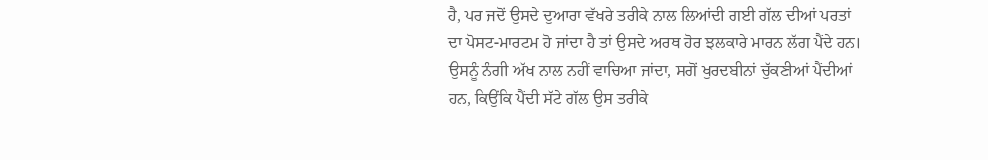ਹੈ, ਪਰ ਜਦੋਂ ਉਸਦੇ ਦੁਆਰਾ ਵੱਖਰੇ ਤਰੀਕੇ ਨਾਲ ਲਿਆਂਦੀ ਗਈ ਗੱਲ ਦੀਆਂ ਪਰਤਾਂ ਦਾ ਪੋਸਟ-ਮਾਰਟਮ ਹੋ ਜਾਂਦਾ ਹੈ ਤਾਂ ਉਸਦੇ ਅਰਥ ਹੋਰ ਝਲਕਾਰੇ ਮਾਰਨ ਲੱਗ ਪੈਂਦੇ ਹਨ। ਉਸਨੂੰ ਨੰਗੀ ਅੱਖ ਨਾਲ ਨਹੀਂ ਵਾਚਿਆ ਜਾਂਦਾ, ਸਗੋਂ ਖੁਰਦਬੀਨਾਂ ਚੁੱਕਣੀਆਂ ਪੈਂਦੀਆਂ ਹਨ, ਕਿਉਂਕਿ ਪੈਂਦੀ ਸੱਟੇ ਗੱਲ ਉਸ ਤਰੀਕੇ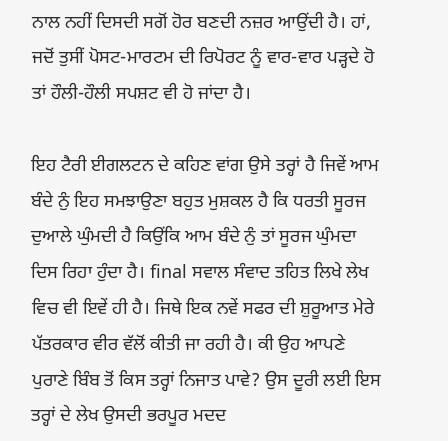ਨਾਲ ਨਹੀਂ ਦਿਸਦੀ ਸਗੋਂ ਹੋਰ ਬਣਦੀ ਨਜ਼ਰ ਆਉਂਦੀ ਹੈ। ਹਾਂ, ਜਦੋਂ ਤੁਸੀਂ ਪੋਸਟ-ਮਾਰਟਮ ਦੀ ਰਿਪੋਰਟ ਨੂੰ ਵਾਰ-ਵਾਰ ਪੜ੍ਹਦੇ ਹੋ ਤਾਂ ਹੌਲੀ-ਹੌਲੀ ਸਪਸ਼ਟ ਵੀ ਹੋ ਜਾਂਦਾ ਹੈ।

ਇਹ ਟੈਰੀ ਈਗਲਟਨ ਦੇ ਕਹਿਣ ਵਾਂਗ ਉਸੇ ਤਰ੍ਹਾਂ ਹੈ ਜਿਵੇਂ ਆਮ ਬੰਦੇ ਨੁੰ ਇਹ ਸਮਝਾਉਣਾ ਬਹੁਤ ਮੁਸ਼ਕਲ ਹੈ ਕਿ ਧਰਤੀ ਸੂਰਜ ਦੁਆਲੇ ਘੁੰਮਦੀ ਹੈ ਕਿਉਂਕਿ ਆਮ ਬੰਦੇ ਨੁੰ ਤਾਂ ਸੂਰਜ ਘੁੰਮਦਾ ਦਿਸ ਰਿਹਾ ਹੁੰਦਾ ਹੈ। final ਸਵਾਲ ਸੰਵਾਦ ਤਹਿਤ ਲਿਖੇ ਲੇਖ ਵਿਚ ਵੀ ਇਵੇਂ ਹੀ ਹੈ। ਜਿਥੇ ਇਕ ਨਵੇਂ ਸਫਰ ਦੀ ਸ਼ੁਰੂਆਤ ਮੇਰੇ ਪੱਤਰਕਾਰ ਵੀਰ ਵੱਲੋਂ ਕੀਤੀ ਜਾ ਰਹੀ ਹੈ। ਕੀ ਉਹ ਆਪਣੇ ਪੁਰਾਣੇ ਬਿੰਬ ਤੋਂ ਕਿਸ ਤਰ੍ਹਾਂ ਨਿਜਾਤ ਪਾਵੇ? ਉਸ ਦੂਰੀ ਲਈ ਇਸ ਤਰ੍ਹਾਂ ਦੇ ਲੇਖ ਉਸਦੀ ਭਰਪੂਰ ਮਦਦ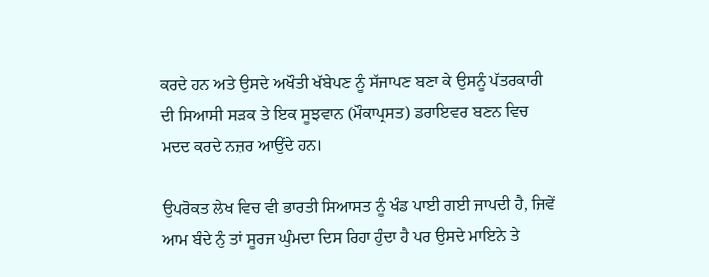ਕਰਦੇ ਹਨ ਅਤੇ ਉਸਦੇ ਅਖੌਤੀ ਖੱਬੇਪਣ ਨੂੰ ਸੱਜਾਪਣ ਬਣਾ ਕੇ ਉਸਨੂੰ ਪੱਤਰਕਾਰੀ ਦੀ ਸਿਆਸੀ ਸੜਕ ਤੇ ਇਕ ਸੂਝਵਾਨ (ਮੌਕਾਪ੍ਰਸਤ) ਡਰਾਇਵਰ ਬਣਨ ਵਿਚ ਮਦਦ ਕਰਦੇ ਨਜ਼ਰ ਆਉਂਦੇ ਹਨ।

ਉਪਰੋਕਤ ਲੇਖ ਵਿਚ ਵੀ ਭਾਰਤੀ ਸਿਆਸਤ ਨੂੰ ਖੰਡ ਪਾਈ ਗਈ ਜਾਪਦੀ ਹੈ, ਜਿਵੇਂ ਆਮ ਬੰਦੇ ਨੁੰ ਤਾਂ ਸੂਰਜ ਘੁੰਮਦਾ ਦਿਸ ਰਿਹਾ ਹੁੰਦਾ ਹੈ ਪਰ ਉਸਦੇ ਮਾਇਨੇ ਤੇ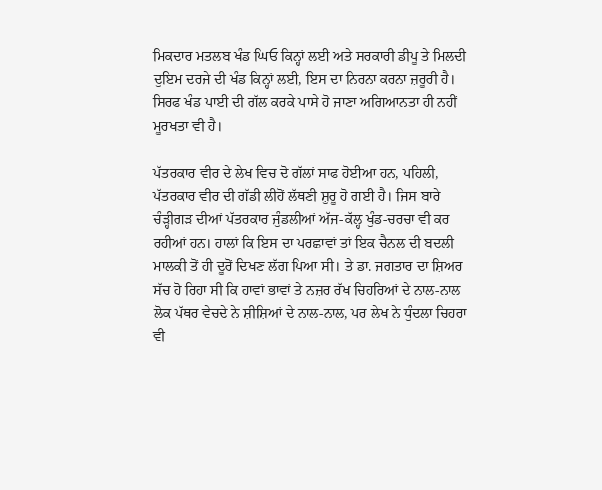ਮਿਕਦਾਰ ਮਤਲਬ ਖੰਡ ਘਿਓ ਕਿਨ੍ਹਾਂ ਲਈ ਅਤੇ ਸਰਕਾਰੀ ਡੀਪੂ ਤੇ ਮਿਲਦੀ ਦੁਇਮ ਦਰਜੇ ਦੀ ਖੰਡ ਕਿਨ੍ਹਾਂ ਲਈ, ਇਸ ਦਾ ਨਿਰਨਾ ਕਰਨਾ ਜ਼ਰੂਰੀ ਹੈ। ਸਿਰਫ ਖੰਡ ਪਾਈ ਦੀ ਗੱਲ ਕਰਕੇ ਪਾਸੇ ਹੋ ਜਾਣਾ ਅਗਿਆਨਤਾ ਹੀ ਨਹੀਂ ਮੂਰਖਤਾ ਵੀ ਹੈ।

ਪੱਤਰਕਾਰ ਵੀਰ ਦੇ ਲੇਖ ਵਿਚ ਦੋ ਗੱਲਾਂ ਸਾਫ ਹੋਈਆ ਹਨ, ਪਹਿਲੀ, ਪੱਤਰਕਾਰ ਵੀਰ ਦੀ ਗੱਡੀ ਲੀਹੋਂ ਲੱਥਣੀ ਸ਼ੁਰੂ ਹੋ ਗਈ ਹੈ। ਜਿਸ ਬਾਰੇ ਚੰੜ੍ਹੀਗੜ ਦੀਆਂ ਪੱਤਰਕਾਰ ਜੁੰਡਲੀਆਂ ਅੱਜ-ਕੱਲ੍ਹ ਖੁੰਡ-ਚਰਚਾ ਵੀ ਕਰ ਰਹੀਆਂ ਹਨ। ਹਾਲਾਂ ਕਿ ਇਸ ਦਾ ਪਰਛਾਵਾਂ ਤਾਂ ਇਕ ਚੈਨਲ ਦੀ ਬਦਲੀ ਮਾਲਕੀ ਤੋਂ ਹੀ ਦੂਰੋਂ ਦਿਖਣ ਲੱਗ ਪਿਆ ਸੀ। ਤੇ ਡਾ. ਜਗਤਾਰ ਦਾ ਸ਼ਿਅਰ ਸੱਚ ਹੋ ਰਿਹਾ ਸੀ ਕਿ ਹਾਵਾਂ ਭਾਵਾਂ ਤੇ ਨਜ਼ਰ ਰੱਖ ਚਿਹਰਿਆਂ ਦੇ ਨਾਲ-ਨਾਲ ਲੋਕ ਪੱਥਰ ਵੇਚਦੇ ਨੇ ਸ਼ੀਸ਼ਿਆਂ ਦੇ ਨਾਲ-ਨਾਲ, ਪਰ ਲੇਖ ਨੇ ਧੁੰਦਲਾ ਚਿਹਰਾ ਵੀ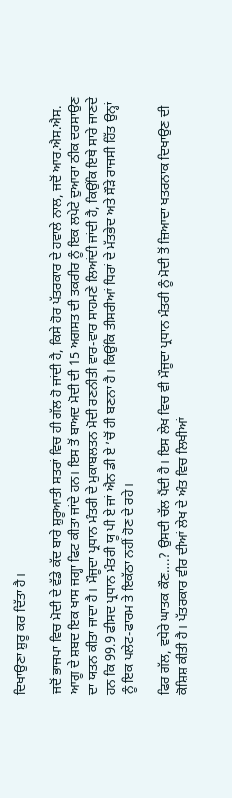ਦਿਖਾਉਣਾ ਸ਼ੁਰੂ ਕਰ ਦਿੱਤਾ ਹੈ।

ਜਦੋਂ ਭਾਜਪਾ ਵਿਚ ਮੋਦੀ ਦੇ ਵੱਡੇ ਕੱਦ ਬਾਰੇ ਸ਼ੁਰੂਆਤੀ ਸਤਰਾਂ ਵਿਚ ਹੀ ਗੱਲ ਹੋ ਜਾਂਦੀ ਹੈ, ਕਿਸੇ ਹੋਰ ਪੱਤਰਕਾਰ ਦੇ ਹਵਾਲੇ ਨਾਲ, ਜਦੋਂ ਆਰ.ਐਸ.ਐਸ. ਆਗੂ ਦੇ ਸ਼ਬਦ ਇਕ ਖਾਸ ਜਗ੍ਹਾ ਫਿਟ ਕੀਤਾ ਜਾਂਦੇ ਹਨ। ਇਸ ਤੋਂ ਬਾਅਦ ਮੋਦੀ ਦੀ 15 ਅਗਸਤ ਦੀ ਤਕਰੀਰ ਨੂੰ ਇਕ ਲਪੇਟੇ ਦੁਆਰਾ ਠੀਕ ਦਰਸਾਉਣ ਦਾ ਯਤਨ ਕੀਤਾ ਜਾਦਾ ਹੈ। ਮੌਜੂਦਾ ਪ੍ਰਧਾਨ ਮੰਤਰੀ ਦੇ ਮੁਕਾਬਲਤਨ ਮੋਦੀ ਰਣਨੀਤੀ ਵਾਰ-ਵਾਰ ਸਾਹਮਣੇ ਲਿਆਂਦੀ ਜਾਂਦੀ ਹੈ, ਕਿਉਂਕਿ ਇਥੇ ਸਾਰੇ ਜਾਣਦੇ ਹਨ ਕਿ 99.9 ਫੀਸਦ ਪ੍ਰਧਾਨ ਮੰਤਰੀ ਯੂ ਪੀ ਏ ਜਾਂ ਐਨ ਡੀ ਏ ’ਚੋਂ ਹੀ ਬਣਨਾ ਹੈ। ਕਿਉਂਕਿ ਤੀਸਰੀਆਂ ਧਿਰਾਂ ਦੇ ਮੱਤਭੇਦ ਅਤੇ ਸੌੜੇ ਰਾਜਸੀ ਹਿੱਤ ਉਨ੍ਹਾਂ ਨੂੰ ਇਕ ਪਲੇਟ-ਫਾਰਮ ਤੇ ਇਕੱਠਾ ਨਹੀਂ ਹੋਣ ਦੇ ਰਹੇ।

ਫਿਰ ਗੱਲ, ਵਧੇਰੇ ਘਾਤਕ ਕੌਣ….? ਉਸਦੀ ਚੱਲ ਪੈਂਦੀ ਹੈ। ਇਸ ਲੇਖ ਵਿਚ ਵੀ ਮੌਜੂਦਾ ਪ੍ਰਧਾਨ ਮੰਤਰੀ ਨੂੰ ਮੋਦੀ ਤੋਂ ਜ਼ਿਆਦਾ ਖਤਰਨਾਕ ਦਿਖਾਉਣ ਦੀ ਕੋਸ਼ਿਸ਼ ਕੀਤੀ ਹੈ। ਪੱਤਰਕਾਰ ਵੀਰ ਦੀਆਂ ਲੇਖ ਦੇ ਅੰਤ ਵਿਚ ਲਿਖੀਆਂ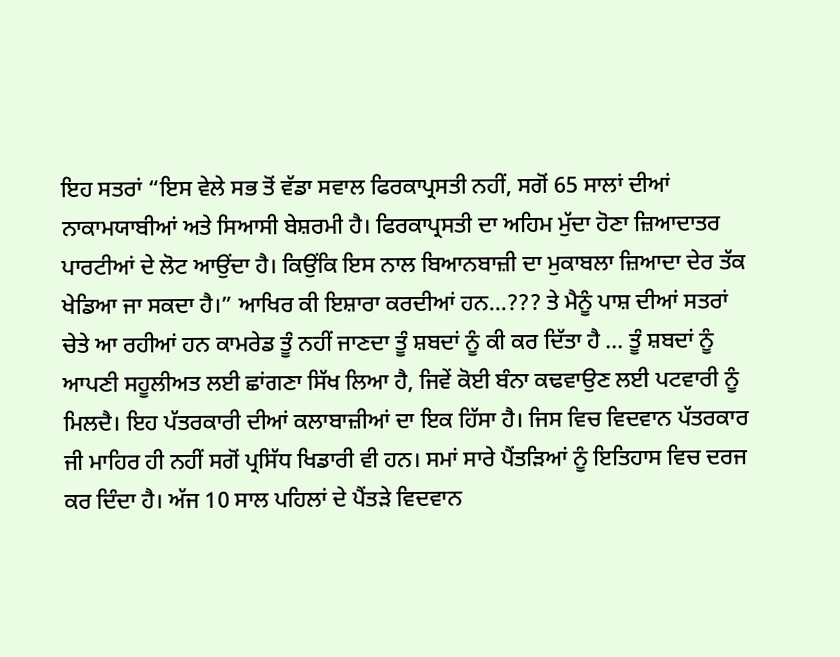ਇਹ ਸਤਰਾਂ “ਇਸ ਵੇਲੇ ਸਭ ਤੋਂ ਵੱਡਾ ਸਵਾਲ ਫਿਰਕਾਪ੍ਰਸਤੀ ਨਹੀਂ, ਸਗੋਂ 65 ਸਾਲਾਂ ਦੀਆਂ ਨਾਕਾਮਯਾਬੀਆਂ ਅਤੇ ਸਿਆਸੀ ਬੇਸ਼ਰਮੀ ਹੈ। ਫਿਰਕਾਪ੍ਰਸਤੀ ਦਾ ਅਹਿਮ ਮੁੱਦਾ ਹੋਣਾ ਜ਼ਿਆਦਾਤਰ ਪਾਰਟੀਆਂ ਦੇ ਲੋਟ ਆਉਂਦਾ ਹੈ। ਕਿਉਂਕਿ ਇਸ ਨਾਲ ਬਿਆਨਬਾਜ਼ੀ ਦਾ ਮੁਕਾਬਲਾ ਜ਼ਿਆਦਾ ਦੇਰ ਤੱਕ ਖੇਡਿਆ ਜਾ ਸਕਦਾ ਹੈ।” ਆਖਿਰ ਕੀ ਇਸ਼ਾਰਾ ਕਰਦੀਆਂ ਹਨ…??? ਤੇ ਮੈਨੂੰ ਪਾਸ਼ ਦੀਆਂ ਸਤਰਾਂ ਚੇਤੇ ਆ ਰਹੀਆਂ ਹਨ ਕਾਮਰੇਡ ਤੂੰ ਨਹੀਂ ਜਾਣਦਾ ਤੂੰ ਸ਼ਬਦਾਂ ਨੂੰ ਕੀ ਕਰ ਦਿੱਤਾ ਹੈ ... ਤੂੰ ਸ਼ਬਦਾਂ ਨੂੰ ਆਪਣੀ ਸਹੂਲੀਅਤ ਲਈ ਛਾਂਗਣਾ ਸਿੱਖ ਲਿਆ ਹੈ, ਜਿਵੇਂ ਕੋਈ ਬੰਨਾ ਕਢਵਾਉਣ ਲਈ ਪਟਵਾਰੀ ਨੂੰ ਮਿਲਦੈ। ਇਹ ਪੱਤਰਕਾਰੀ ਦੀਆਂ ਕਲਾਬਾਜ਼ੀਆਂ ਦਾ ਇਕ ਹਿੱਸਾ ਹੈ। ਜਿਸ ਵਿਚ ਵਿਦਵਾਨ ਪੱਤਰਕਾਰ ਜੀ ਮਾਹਿਰ ਹੀ ਨਹੀਂ ਸਗੋਂ ਪ੍ਰਸਿੱਧ ਖਿਡਾਰੀ ਵੀ ਹਨ। ਸਮਾਂ ਸਾਰੇ ਪੈਂਤੜਿਆਂ ਨੂੰ ਇਤਿਹਾਸ ਵਿਚ ਦਰਜ ਕਰ ਦਿੰਦਾ ਹੈ। ਅੱਜ 10 ਸਾਲ ਪਹਿਲਾਂ ਦੇ ਪੈਂਤੜੇ ਵਿਦਵਾਨ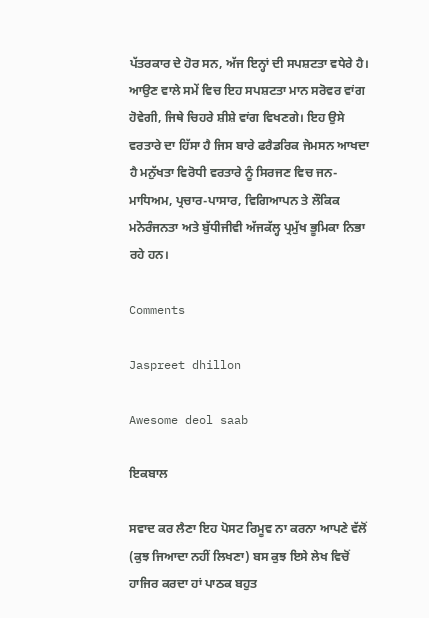ਪੱਤਰਕਾਰ ਦੇ ਹੋਰ ਸਨ, ਅੱਜ ਇਨ੍ਹਾਂ ਦੀ ਸਪਸ਼ਟਤਾ ਵਧੇਰੇ ਹੈ। ਆਉਣ ਵਾਲੇ ਸਮੇਂ ਵਿਚ ਇਹ ਸਪਸ਼ਟਤਾ ਮਾਨ ਸਰੋਵਰ ਵਾਂਗ ਹੋਵੇਗੀ, ਜਿਥੇ ਚਿਹਰੇ ਸ਼ੀਸ਼ੇ ਵਾਂਗ ਵਿਖਣਗੇ। ਇਹ ਉਸੇ ਵਰਤਾਰੇ ਦਾ ਹਿੱਸਾ ਹੈ ਜਿਸ ਬਾਰੇ ਫਰੈਡਰਿਕ ਜੇਮਸਨ ਆਖਦਾ ਹੈ ਮਨੁੱਖਤਾ ਵਿਰੋਧੀ ਵਰਤਾਰੇ ਨੂੰ ਸਿਰਜਣ ਵਿਚ ਜਨ-ਮਾਧਿਅਮ, ਪ੍ਰਚਾਰ-ਪਾਸਾਰ, ਵਿਗਿਆਪਨ ਤੇ ਲੌਕਿਕ ਮਨੋਰੰਜਨਤਾ ਅਤੇ ਬੁੱਧੀਜੀਵੀ ਅੱਜਕੱਲ੍ਹ ਪ੍ਰਮੁੱਖ ਭੂਮਿਕਾ ਨਿਭਾ ਰਹੇ ਹਨ।

Comments

Jaspreet dhillon

Awesome deol saab

ਇਕਬਾਲ

ਸਵਾਦ ਕਰ ਲੈਣਾ ਇਹ ਪੋਸਟ ਰਿਮੂਵ ਨਾ ਕਰਨਾ ਆਪਣੇ ਵੱਲੋਂ (ਕੁਝ ਜਿਆਦਾ ਨਹੀਂ ਲਿਖਣਾ) ਬਸ ਕੁਝ ਇਸੇ ਲੇਖ ਵਿਚੋਂ ਹਾਜਿਰ ਕਰਦਾ ਹਾਂ ਪਾਠਕ ਬਹੁਤ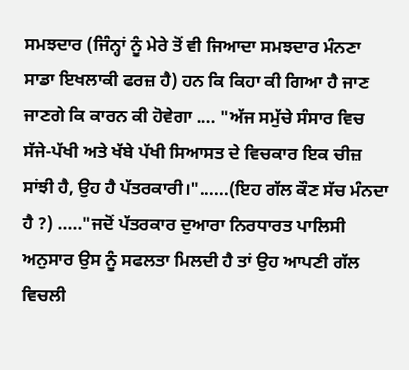ਸਮਝਦਾਰ (ਜਿੰਨ੍ਹਾਂ ਨੂੰ ਮੇਰੇ ਤੋਂ ਵੀ ਜਿਆਦਾ ਸਮਝਦਾਰ ਮੰਨਣਾ ਸਾਡਾ ਇਖਲਾਕੀ ਫਰਜ਼ ਹੈ) ਹਨ ਕਿ ਕਿਹਾ ਕੀ ਗਿਆ ਹੈ ਜਾਣ ਜਾਣਗੇ ਕਿ ਕਾਰਨ ਕੀ ਹੋਵੇਗਾ .... "ਅੱਜ ਸਮੁੱਚੇ ਸੰਸਾਰ ਵਿਚ ਸੱਜੇ-ਪੱਖੀ ਅਤੇ ਖੱਬੇ ਪੱਖੀ ਸਿਆਸਤ ਦੇ ਵਿਚਕਾਰ ਇਕ ਚੀਜ਼ ਸਾਂਝੀ ਹੈ, ਉਹ ਹੈ ਪੱਤਰਕਾਰੀ।"......(ਇਹ ਗੱਲ ਕੌਣ ਸੱਚ ਮੰਨਦਾ ਹੈ ?) ....."ਜਦੋਂ ਪੱਤਰਕਾਰ ਦੁਆਰਾ ਨਿਰਧਾਰਤ ਪਾਲਿਸੀ ਅਨੁਸਾਰ ਉਸ ਨੂੰ ਸਫਲਤਾ ਮਿਲਦੀ ਹੈ ਤਾਂ ਉਹ ਆਪਣੀ ਗੱਲ ਵਿਚਲੀ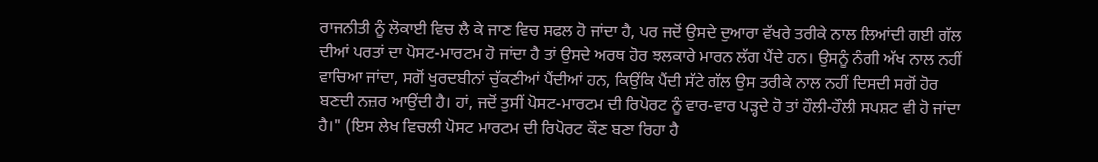ਰਾਜਨੀਤੀ ਨੂੰ ਲੋਕਾਈ ਵਿਚ ਲੈ ਕੇ ਜਾਣ ਵਿਚ ਸਫਲ ਹੋ ਜਾਂਦਾ ਹੈ, ਪਰ ਜਦੋਂ ਉਸਦੇ ਦੁਆਰਾ ਵੱਖਰੇ ਤਰੀਕੇ ਨਾਲ ਲਿਆਂਦੀ ਗਈ ਗੱਲ ਦੀਆਂ ਪਰਤਾਂ ਦਾ ਪੋਸਟ-ਮਾਰਟਮ ਹੋ ਜਾਂਦਾ ਹੈ ਤਾਂ ਉਸਦੇ ਅਰਥ ਹੋਰ ਝਲਕਾਰੇ ਮਾਰਨ ਲੱਗ ਪੈਂਦੇ ਹਨ। ਉਸਨੂੰ ਨੰਗੀ ਅੱਖ ਨਾਲ ਨਹੀਂ ਵਾਚਿਆ ਜਾਂਦਾ, ਸਗੋਂ ਖੁਰਦਬੀਨਾਂ ਚੁੱਕਣੀਆਂ ਪੈਂਦੀਆਂ ਹਨ, ਕਿਉਂਕਿ ਪੈਂਦੀ ਸੱਟੇ ਗੱਲ ਉਸ ਤਰੀਕੇ ਨਾਲ ਨਹੀਂ ਦਿਸਦੀ ਸਗੋਂ ਹੋਰ ਬਣਦੀ ਨਜ਼ਰ ਆਉਂਦੀ ਹੈ। ਹਾਂ, ਜਦੋਂ ਤੁਸੀਂ ਪੋਸਟ-ਮਾਰਟਮ ਦੀ ਰਿਪੋਰਟ ਨੂੰ ਵਾਰ-ਵਾਰ ਪੜ੍ਹਦੇ ਹੋ ਤਾਂ ਹੌਲੀ-ਹੌਲੀ ਸਪਸ਼ਟ ਵੀ ਹੋ ਜਾਂਦਾ ਹੈ।" (ਇਸ ਲੇਖ ਵਿਚਲੀ ਪੋਸਟ ਮਾਰਟਮ ਦੀ ਰਿਪੋਰਟ ਕੌਣ ਬਣਾ ਰਿਹਾ ਹੈ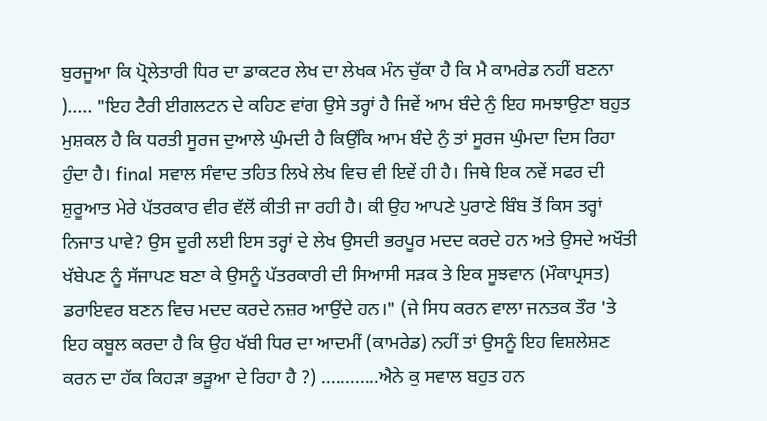ਬੁਰਜੂਆ ਕਿ ਪ੍ਰੋਲੇਤਾਰੀ ਧਿਰ ਦਾ ਡਾਕਟਰ ਲੇਖ ਦਾ ਲੇਖਕ ਮੰਨ ਚੁੱਕਾ ਹੈ ਕਿ ਮੈ ਕਾਮਰੇਡ ਨਹੀਂ ਬਣਨਾ )..... "ਇਹ ਟੈਰੀ ਈਗਲਟਨ ਦੇ ਕਹਿਣ ਵਾਂਗ ਉਸੇ ਤਰ੍ਹਾਂ ਹੈ ਜਿਵੇਂ ਆਮ ਬੰਦੇ ਨੁੰ ਇਹ ਸਮਝਾਉਣਾ ਬਹੁਤ ਮੁਸ਼ਕਲ ਹੈ ਕਿ ਧਰਤੀ ਸੂਰਜ ਦੁਆਲੇ ਘੁੰਮਦੀ ਹੈ ਕਿਉਂਕਿ ਆਮ ਬੰਦੇ ਨੁੰ ਤਾਂ ਸੂਰਜ ਘੁੰਮਦਾ ਦਿਸ ਰਿਹਾ ਹੁੰਦਾ ਹੈ। final ਸਵਾਲ ਸੰਵਾਦ ਤਹਿਤ ਲਿਖੇ ਲੇਖ ਵਿਚ ਵੀ ਇਵੇਂ ਹੀ ਹੈ। ਜਿਥੇ ਇਕ ਨਵੇਂ ਸਫਰ ਦੀ ਸ਼ੁਰੂਆਤ ਮੇਰੇ ਪੱਤਰਕਾਰ ਵੀਰ ਵੱਲੋਂ ਕੀਤੀ ਜਾ ਰਹੀ ਹੈ। ਕੀ ਉਹ ਆਪਣੇ ਪੁਰਾਣੇ ਬਿੰਬ ਤੋਂ ਕਿਸ ਤਰ੍ਹਾਂ ਨਿਜਾਤ ਪਾਵੇ? ਉਸ ਦੂਰੀ ਲਈ ਇਸ ਤਰ੍ਹਾਂ ਦੇ ਲੇਖ ਉਸਦੀ ਭਰਪੂਰ ਮਦਦ ਕਰਦੇ ਹਨ ਅਤੇ ਉਸਦੇ ਅਖੌਤੀ ਖੱਬੇਪਣ ਨੂੰ ਸੱਜਾਪਣ ਬਣਾ ਕੇ ਉਸਨੂੰ ਪੱਤਰਕਾਰੀ ਦੀ ਸਿਆਸੀ ਸੜਕ ਤੇ ਇਕ ਸੂਝਵਾਨ (ਮੌਕਾਪ੍ਰਸਤ) ਡਰਾਇਵਰ ਬਣਨ ਵਿਚ ਮਦਦ ਕਰਦੇ ਨਜ਼ਰ ਆਉਂਦੇ ਹਨ।" (ਜੇ ਸਿਧ ਕਰਨ ਵਾਲਾ ਜਨਤਕ ਤੌਰ 'ਤੇ ਇਹ ਕਬੂਲ ਕਰਦਾ ਹੈ ਕਿ ਉਹ ਖੱਬੀ ਧਿਰ ਦਾ ਆਦਮੀਂ (ਕਾਮਰੇਡ) ਨਹੀਂ ਤਾਂ ਉਸਨੂੰ ਇਹ ਵਿਸ਼ਲੇਸ਼ਣ ਕਰਨ ਦਾ ਹੱਕ ਕਿਹੜਾ ਭੜੂਆ ਦੇ ਰਿਹਾ ਹੈ ?) ............ਐਨੇ ਕੁ ਸਵਾਲ ਬਹੁਤ ਹਨ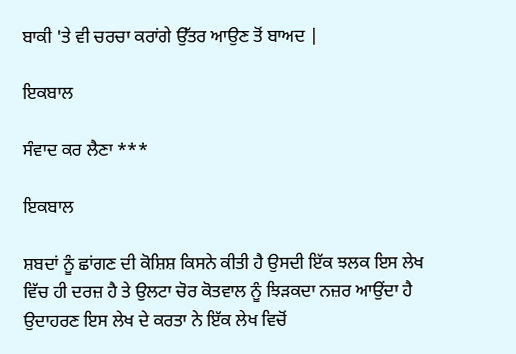ਬਾਕੀ 'ਤੇ ਵੀ ਚਰਚਾ ਕਰਾਂਗੇ ਉੱਤਰ ਆਉਣ ਤੋਂ ਬਾਅਦ |

ਇਕਬਾਲ

ਸੰਵਾਦ ਕਰ ਲੈਣਾ ***

ਇਕਬਾਲ

ਸ਼ਬਦਾਂ ਨੂੰ ਛਾਂਗਣ ਦੀ ਕੋਸ਼ਿਸ਼ ਕਿਸਨੇ ਕੀਤੀ ਹੈ ਉਸਦੀ ਇੱਕ ਝਲਕ ਇਸ ਲੇਖ ਵਿੱਚ ਹੀ ਦਰਜ਼ ਹੈ ਤੇ ਉਲਟਾ ਚੋਰ ਕੋਤਵਾਲ ਨੂੰ ਝਿੜਕਦਾ ਨਜ਼ਰ ਆਉਂਦਾ ਹੈ ਉਦਾਹਰਣ ਇਸ ਲੇਖ ਦੇ ਕਰਤਾ ਨੇ ਇੱਕ ਲੇਖ ਵਿਚੋਂ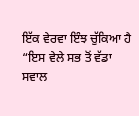ਇੱਕ ਵੇਰਵਾ ਇੰਝ ਚੁੱਕਿਆ ਹੈ “ਇਸ ਵੇਲੇ ਸਭ ਤੋਂ ਵੱਡਾ ਸਵਾਲ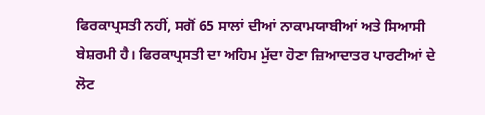ਫਿਰਕਾਪ੍ਰਸਤੀ ਨਹੀਂ, ਸਗੋਂ 65 ਸਾਲਾਂ ਦੀਆਂ ਨਾਕਾਮਯਾਬੀਆਂ ਅਤੇ ਸਿਆਸੀ ਬੇਸ਼ਰਮੀ ਹੈ। ਫਿਰਕਾਪ੍ਰਸਤੀ ਦਾ ਅਹਿਮ ਮੁੱਦਾ ਹੋਣਾ ਜ਼ਿਆਦਾਤਰ ਪਾਰਟੀਆਂ ਦੇ ਲੋਟ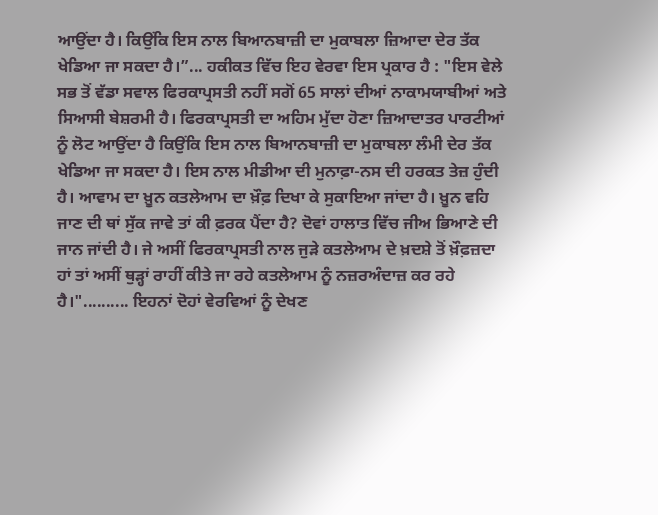ਆਉਂਦਾ ਹੈ। ਕਿਉਂਕਿ ਇਸ ਨਾਲ ਬਿਆਨਬਾਜ਼ੀ ਦਾ ਮੁਕਾਬਲਾ ਜ਼ਿਆਦਾ ਦੇਰ ਤੱਕ ਖੇਡਿਆ ਜਾ ਸਕਦਾ ਹੈ।”... ਹਕੀਕਤ ਵਿੱਚ ਇਹ ਵੇਰਵਾ ਇਸ ਪ੍ਰਕਾਰ ਹੈ : "ਇਸ ਵੇਲੇ ਸਭ ਤੋਂ ਵੱਡਾ ਸਵਾਲ ਫਿਰਕਾਪ੍ਰਸਤੀ ਨਹੀਂ ਸਗੋਂ 65 ਸਾਲਾਂ ਦੀਆਂ ਨਾਕਾਮਯਾਬੀਆਂ ਅਤੇ ਸਿਆਸੀ ਬੇਸ਼ਰਮੀ ਹੈ। ਫਿਰਕਾਪ੍ਰਸਤੀ ਦਾ ਅਹਿਮ ਮੁੱਦਾ ਹੋਣਾ ਜ਼ਿਆਦਾਤਰ ਪਾਰਟੀਆਂ ਨੂੰ ਲੋਟ ਆਉਂਦਾ ਹੈ ਕਿਉਂਕਿ ਇਸ ਨਾਲ ਬਿਆਨਬਾਜ਼ੀ ਦਾ ਮੁਕਾਬਲਾ ਲੰਮੀ ਦੇਰ ਤੱਕ ਖੇਡਿਆ ਜਾ ਸਕਦਾ ਹੈ। ਇਸ ਨਾਲ ਮੀਡੀਆ ਦੀ ਮੁਨਾਫ਼ਾ-ਨਸ ਦੀ ਹਰਕਤ ਤੇਜ਼ ਹੁੰਦੀ ਹੈ। ਆਵਾਮ ਦਾ ਖ਼ੂਨ ਕਤਲੇਆਮ ਦਾ ਖ਼ੌਫ਼ ਦਿਖਾ ਕੇ ਸੁਕਾਇਆ ਜਾਂਦਾ ਹੈ। ਖ਼ੂਨ ਵਹਿ ਜਾਣ ਦੀ ਥਾਂ ਸੁੱਕ ਜਾਵੇ ਤਾਂ ਕੀ ਫ਼ਰਕ ਪੈਂਦਾ ਹੈ? ਦੋਵਾਂ ਹਾਲਾਤ ਵਿੱਚ ਜੀਅ ਭਿਆਣੇ ਦੀ ਜਾਨ ਜਾਂਦੀ ਹੈ। ਜੇ ਅਸੀਂ ਫਿਰਕਾਪ੍ਰਸਤੀ ਨਾਲ ਜੁੜੇ ਕਤਲੇਆਮ ਦੇ ਖ਼ਦਸ਼ੇ ਤੋਂ ਖ਼ੌਫ਼ਜ਼ਦਾ ਹਾਂ ਤਾਂ ਅਸੀਂ ਥੁੜ੍ਹਾਂ ਰਾਹੀਂ ਕੀਤੇ ਜਾ ਰਹੇ ਕਤਲੇਆਮ ਨੂੰ ਨਜ਼ਰਅੰਦਾਜ਼ ਕਰ ਰਹੇ ਹੈ।".......... ਇਹਨਾਂ ਦੋਹਾਂ ਵੇਰਵਿਆਂ ਨੂੰ ਦੇਖਣ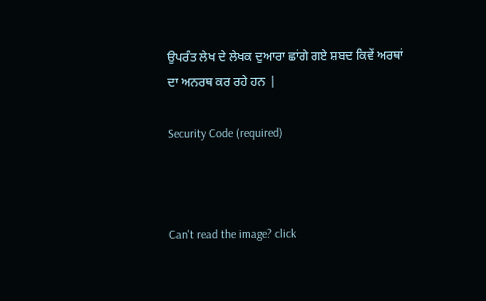ਉਪਰੰਤ ਲੇਖ ਦੇ ਲੇਖਕ ਦੁਆਰਾ ਛਾਂਗੇ ਗਏ ਸ਼ਬਦ ਕਿਵੇਂ ਅਰਥਾਂ ਦਾ ਅਨਰਥ ਕਰ ਰਹੇ ਹਨ |

Security Code (required)



Can't read the image? click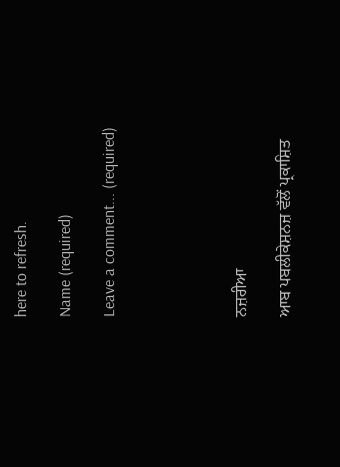here to refresh.

Name (required)

Leave a comment... (required)





ਨਜ਼ਰੀਆ

ਆਬ ਪਬਲੀਕੇਸ਼ਨਜ਼ ਵੱਲੋਂ ਪ੍ਰਕਾਸ਼ਿਤ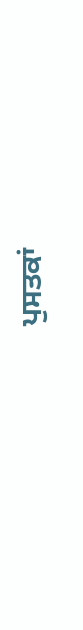ਪੁਸਤਕਾਂ